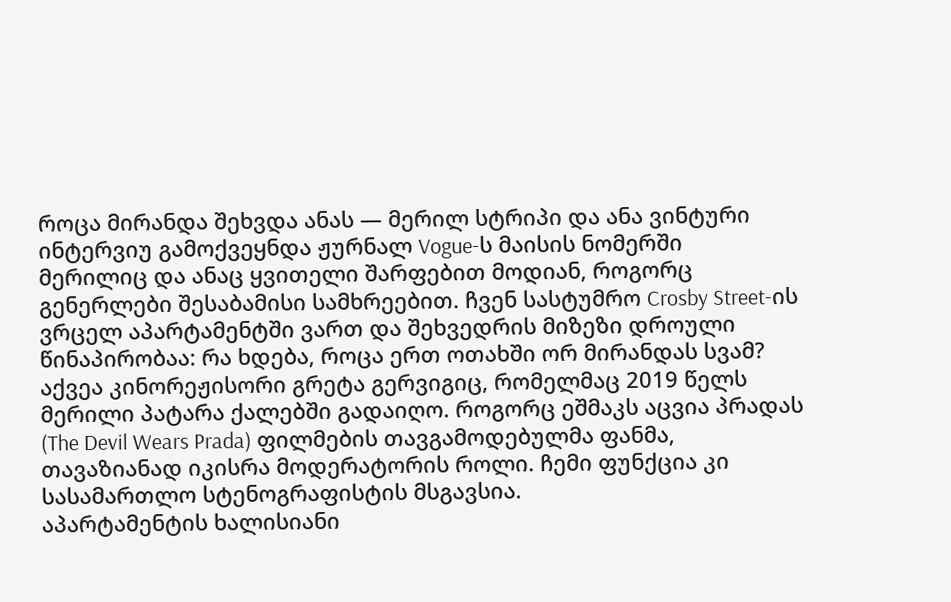როცა მირანდა შეხვდა ანას — მერილ სტრიპი და ანა ვინტური
ინტერვიუ გამოქვეყნდა ჟურნალ Vogue-ს მაისის ნომერში
მერილიც და ანაც ყვითელი შარფებით მოდიან, როგორც გენერლები შესაბამისი სამხრეებით. ჩვენ სასტუმრო Crosby Street-ის ვრცელ აპარტამენტში ვართ და შეხვედრის მიზეზი დროული წინაპირობაა: რა ხდება, როცა ერთ ოთახში ორ მირანდას სვამ? აქვეა კინორეჟისორი გრეტა გერვიგიც, რომელმაც 2019 წელს მერილი პატარა ქალებში გადაიღო. როგორც ეშმაკს აცვია პრადას (The Devil Wears Prada) ფილმების თავგამოდებულმა ფანმა, თავაზიანად იკისრა მოდერატორის როლი. ჩემი ფუნქცია კი სასამართლო სტენოგრაფისტის მსგავსია.
აპარტამენტის ხალისიანი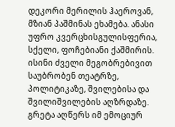დეკორი მერილის ჰაეროვან, მზიან პაშმინას ეხამება. ანასი უფრო კვერცხისგულისფერია, სქელი, ფოჩებიანი ქაშმირის. ისინი ძველი მეგობრებივით საუბრობენ თეატრზე, პოლიტიკაზე, შვილებისა და შვილიშვილების აღზრდაზე. გრეტა აღწერს იმ ემოციურ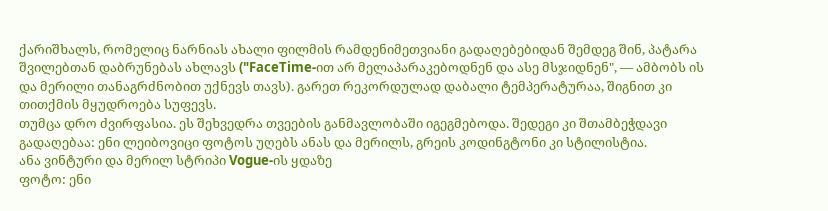ქარიშხალს, რომელიც ნარნიას ახალი ფილმის რამდენიმეთვიანი გადაღებებიდან შემდეგ შინ, პატარა შვილებთან დაბრუნებას ახლავს ("FaceTime-ით არ მელაპარაკებოდნენ და ასე მსჯიდნენ", — ამბობს ის და მერილი თანაგრძნობით უქნევს თავს). გარეთ რეკორდულად დაბალი ტემპერატურაა, შიგნით კი თითქმის მყუდროება სუფევს.
თუმცა დრო ძვირფასია. ეს შეხვედრა თვეების განმავლობაში იგეგმებოდა. შედეგი კი შთამბეჭდავი გადაღებაა: ენი ლეიბოვიცი ფოტოს უღებს ანას და მერილს, გრეის კოდინგტონი კი სტილისტია.
ანა ვინტური და მერილ სტრიპი Vogue-ის ყდაზე
ფოტო: ენი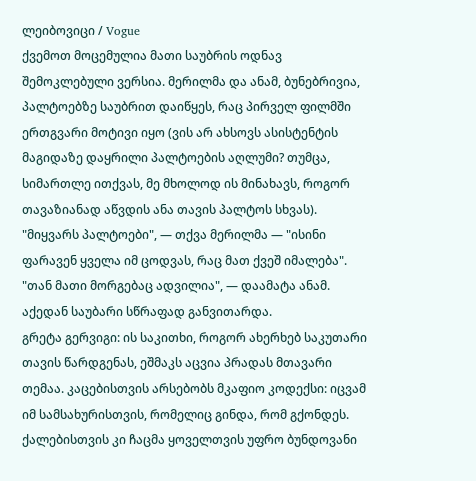ლეიბოვიცი / Vogue
ქვემოთ მოცემულია მათი საუბრის ოდნავ შემოკლებული ვერსია. მერილმა და ანამ, ბუნებრივია, პალტოებზე საუბრით დაიწყეს, რაც პირველ ფილმში ერთგვარი მოტივი იყო (ვის არ ახსოვს ასისტენტის მაგიდაზე დაყრილი პალტოების აღლუმი? თუმცა, სიმართლე ითქვას, მე მხოლოდ ის მინახავს, როგორ თავაზიანად აწვდის ანა თავის პალტოს სხვას). "მიყვარს პალტოები", — თქვა მერილმა — "ისინი ფარავენ ყველა იმ ცოდვას, რაც მათ ქვეშ იმალება".
"თან მათი მორგებაც ადვილია", — დაამატა ანამ.
აქედან საუბარი სწრაფად განვითარდა.
გრეტა გერვიგი: ის საკითხი, როგორ ახერხებ საკუთარი თავის წარდგენას, ეშმაკს აცვია პრადას მთავარი თემაა. კაცებისთვის არსებობს მკაფიო კოდექსი: იცვამ იმ სამსახურისთვის, რომელიც გინდა, რომ გქონდეს. ქალებისთვის კი ჩაცმა ყოველთვის უფრო ბუნდოვანი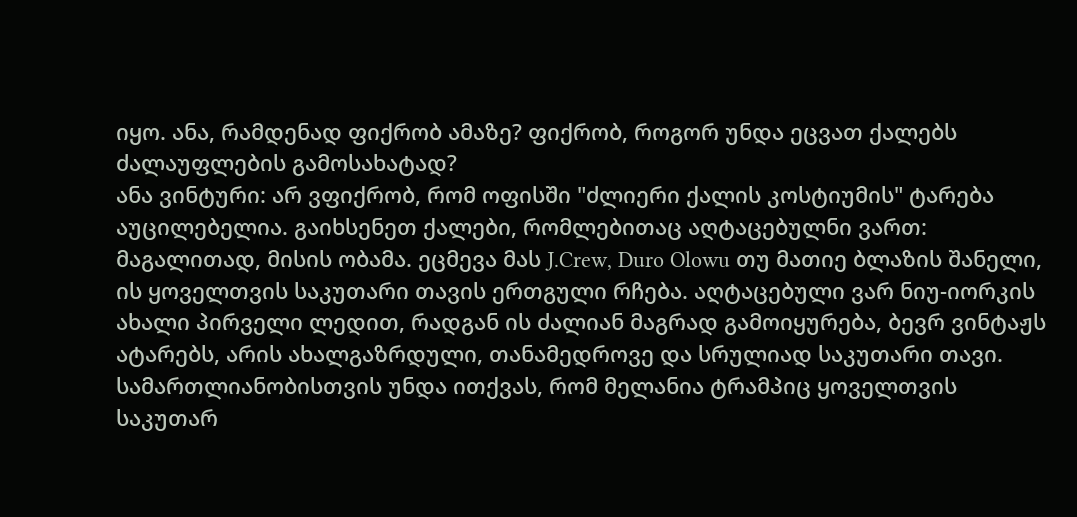იყო. ანა, რამდენად ფიქრობ ამაზე? ფიქრობ, როგორ უნდა ეცვათ ქალებს ძალაუფლების გამოსახატად?
ანა ვინტური: არ ვფიქრობ, რომ ოფისში "ძლიერი ქალის კოსტიუმის" ტარება აუცილებელია. გაიხსენეთ ქალები, რომლებითაც აღტაცებულნი ვართ: მაგალითად, მისის ობამა. ეცმევა მას J.Crew, Duro Olowu თუ მათიე ბლაზის შანელი, ის ყოველთვის საკუთარი თავის ერთგული რჩება. აღტაცებული ვარ ნიუ-იორკის ახალი პირველი ლედით, რადგან ის ძალიან მაგრად გამოიყურება, ბევრ ვინტაჟს ატარებს, არის ახალგაზრდული, თანამედროვე და სრულიად საკუთარი თავი. სამართლიანობისთვის უნდა ითქვას, რომ მელანია ტრამპიც ყოველთვის საკუთარ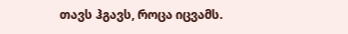თავს ჰგავს, როცა იცვამს.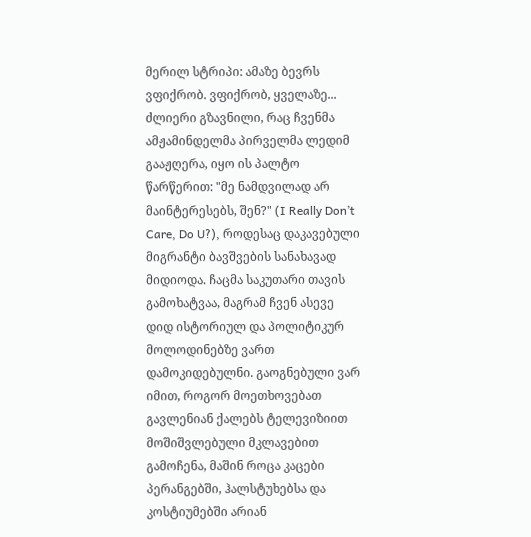მერილ სტრიპი: ამაზე ბევრს ვფიქრობ. ვფიქრობ, ყველაზე... ძლიერი გზავნილი, რაც ჩვენმა ამჟამინდელმა პირველმა ლედიმ გააჟღერა, იყო ის პალტო წარწერით: "მე ნამდვილად არ მაინტერესებს, შენ?" (I Really Don’t Care, Do U?), როდესაც დაკავებული მიგრანტი ბავშვების სანახავად მიდიოდა. ჩაცმა საკუთარი თავის გამოხატვაა, მაგრამ ჩვენ ასევე დიდ ისტორიულ და პოლიტიკურ მოლოდინებზე ვართ დამოკიდებულნი. გაოგნებული ვარ იმით, როგორ მოეთხოვებათ გავლენიან ქალებს ტელევიზიით მოშიშვლებული მკლავებით გამოჩენა, მაშინ როცა კაცები პერანგებში, ჰალსტუხებსა და კოსტიუმებში არიან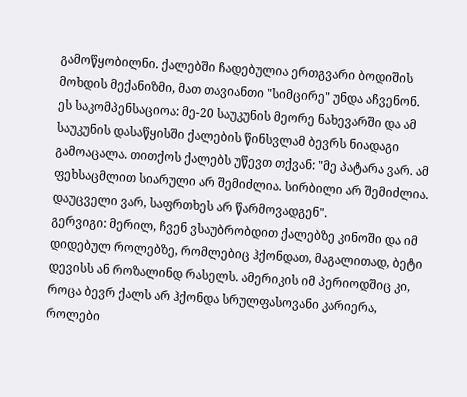გამოწყობილნი. ქალებში ჩადებულია ერთგვარი ბოდიშის მოხდის მექანიზმი, მათ თავიანთი "სიმცირე" უნდა აჩვენონ. ეს საკომპენსაციოა: მე-20 საუკუნის მეორე ნახევარში და ამ საუკუნის დასაწყისში ქალების წინსვლამ ბევრს ნიადაგი გამოაცალა. თითქოს ქალებს უწევთ თქვან: "მე პატარა ვარ. ამ ფეხსაცმლით სიარული არ შემიძლია. სირბილი არ შემიძლია. დაუცველი ვარ, საფრთხეს არ წარმოვადგენ".
გერვიგი: მერილ, ჩვენ ვსაუბრობდით ქალებზე კინოში და იმ დიდებულ როლებზე, რომლებიც ჰქონდათ, მაგალითად, ბეტი დევისს ან როზალინდ რასელს. ამერიკის იმ პერიოდშიც კი, როცა ბევრ ქალს არ ჰქონდა სრულფასოვანი კარიერა, როლები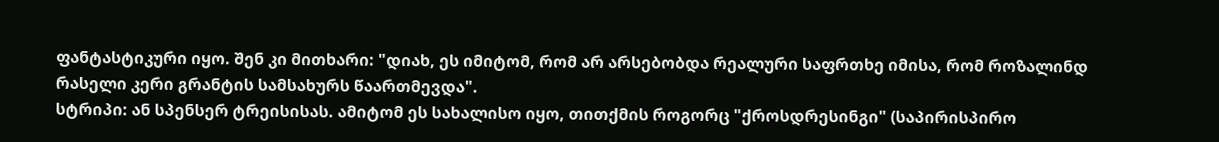ფანტასტიკური იყო. შენ კი მითხარი: "დიახ, ეს იმიტომ, რომ არ არსებობდა რეალური საფრთხე იმისა, რომ როზალინდ რასელი კერი გრანტის სამსახურს წაართმევდა".
სტრიპი: ან სპენსერ ტრეისისას. ამიტომ ეს სახალისო იყო, თითქმის როგორც "ქროსდრესინგი" (საპირისპირო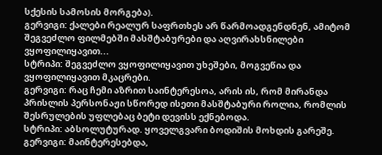სქესის სამოსის მორგება).
გერვიგი: ქალები რეალურ საფრთხეს არ წარმოადგენდნენ, ამიტომ შეგვეძლო ფილმებში მასშტაბურები და აღვირახსნილები ვყოფილიყავით...
სტრიპი: შეგვეძლო ვყოფილიყავით უხეშები, მოგვეწია და ვყოფილიყავით მკაცრები.
გერვიგი: რაც ჩემი აზრით საინტერესოა, არის ის, რომ მირანდა პრისლის პერსონაჟი სწორედ ისეთი მასშტაბური როლია, რომლის შესრულების უფლებაც ბეტი დევისს ექნებოდა.
სტრიპი: აბსოლუტურად. ყოველგვარი ბოდიშის მოხდის გარეშე.
გერვიგი: მაინტერესებდა,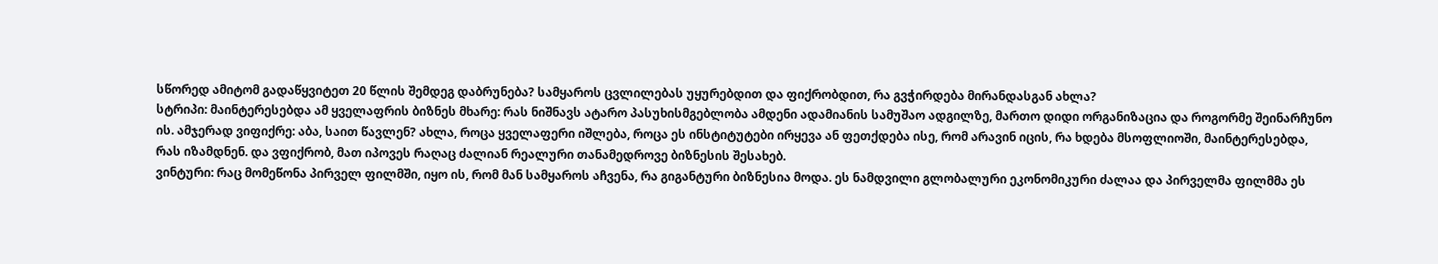სწორედ ამიტომ გადაწყვიტეთ 20 წლის შემდეგ დაბრუნება? სამყაროს ცვლილებას უყურებდით და ფიქრობდით, რა გვჭირდება მირანდასგან ახლა?
სტრიპი: მაინტერესებდა ამ ყველაფრის ბიზნეს მხარე: რას ნიშნავს ატარო პასუხისმგებლობა ამდენი ადამიანის სამუშაო ადგილზე, მართო დიდი ორგანიზაცია და როგორმე შეინარჩუნო ის. ამჯერად ვიფიქრე: აბა, საით წავლენ? ახლა, როცა ყველაფერი იშლება, როცა ეს ინსტიტუტები ირყევა ან ფეთქდება ისე, რომ არავინ იცის, რა ხდება მსოფლიოში, მაინტერესებდა, რას იზამდნენ. და ვფიქრობ, მათ იპოვეს რაღაც ძალიან რეალური თანამედროვე ბიზნესის შესახებ.
ვინტური: რაც მომეწონა პირველ ფილმში, იყო ის, რომ მან სამყაროს აჩვენა, რა გიგანტური ბიზნესია მოდა. ეს ნამდვილი გლობალური ეკონომიკური ძალაა და პირველმა ფილმმა ეს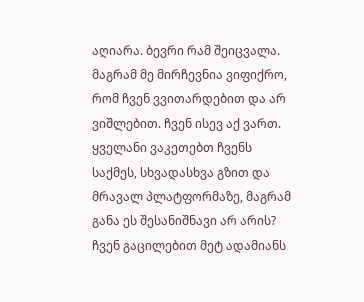აღიარა. ბევრი რამ შეიცვალა. მაგრამ მე მირჩევნია ვიფიქრო, რომ ჩვენ ვვითარდებით და არ ვიშლებით. ჩვენ ისევ აქ ვართ. ყველანი ვაკეთებთ ჩვენს საქმეს, სხვადასხვა გზით და მრავალ პლატფორმაზე, მაგრამ განა ეს შესანიშნავი არ არის? ჩვენ გაცილებით მეტ ადამიანს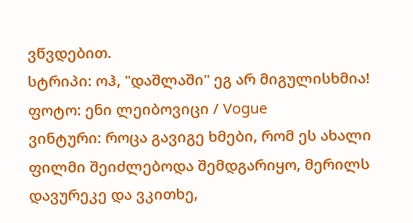ვწვდებით.
სტრიპი: ოჰ, "დაშლაში" ეგ არ მიგულისხმია!
ფოტო: ენი ლეიბოვიცი / Vogue
ვინტური: როცა გავიგე ხმები, რომ ეს ახალი ფილმი შეიძლებოდა შემდგარიყო, მერილს დავურეკე და ვკითხე,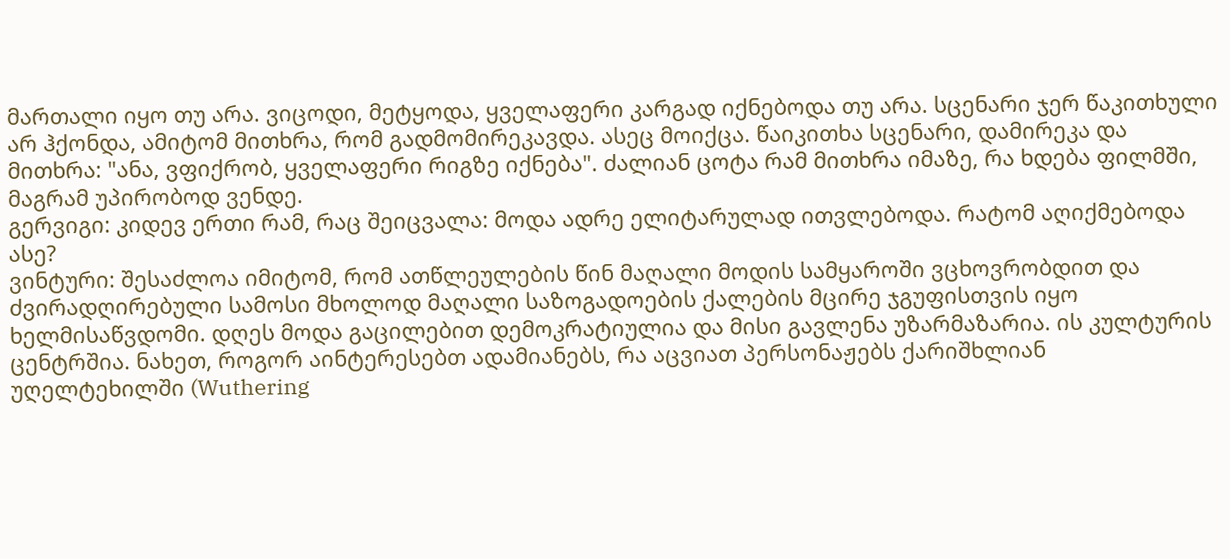მართალი იყო თუ არა. ვიცოდი, მეტყოდა, ყველაფერი კარგად იქნებოდა თუ არა. სცენარი ჯერ წაკითხული არ ჰქონდა, ამიტომ მითხრა, რომ გადმომირეკავდა. ასეც მოიქცა. წაიკითხა სცენარი, დამირეკა და მითხრა: "ანა, ვფიქრობ, ყველაფერი რიგზე იქნება". ძალიან ცოტა რამ მითხრა იმაზე, რა ხდება ფილმში, მაგრამ უპირობოდ ვენდე.
გერვიგი: კიდევ ერთი რამ, რაც შეიცვალა: მოდა ადრე ელიტარულად ითვლებოდა. რატომ აღიქმებოდა ასე?
ვინტური: შესაძლოა იმიტომ, რომ ათწლეულების წინ მაღალი მოდის სამყაროში ვცხოვრობდით და ძვირადღირებული სამოსი მხოლოდ მაღალი საზოგადოების ქალების მცირე ჯგუფისთვის იყო ხელმისაწვდომი. დღეს მოდა გაცილებით დემოკრატიულია და მისი გავლენა უზარმაზარია. ის კულტურის ცენტრშია. ნახეთ, როგორ აინტერესებთ ადამიანებს, რა აცვიათ პერსონაჟებს ქარიშხლიან უღელტეხილში (Wuthering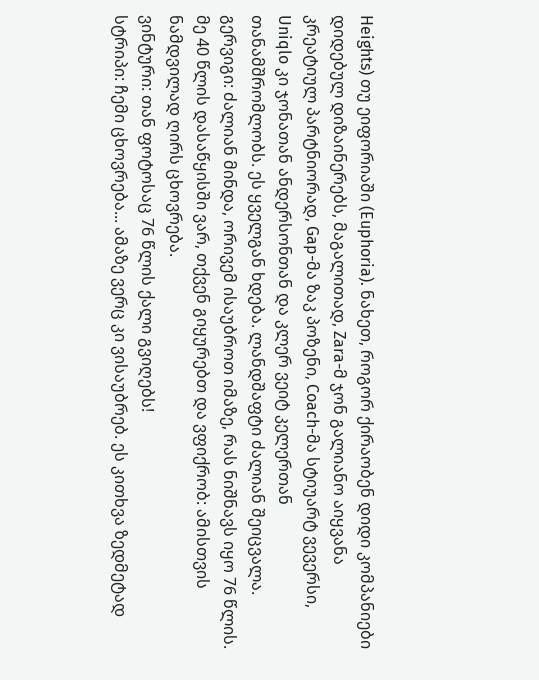Heights) თუ ეიფორიაში (Euphoria). ნახეთ, როგორ ქირაობენ დიდი კომპანიები დიდებულ დიზაინერებს, მაგალითად, Zara-მ ჯონ გალიანო აიყვანა კრეატიულ პარტნიორად, Gap-მა ზაკ პოზენი, Coach-მა სტიუარტ ვევერსი, Uniqlo კი ჯონათან ანდერსონთან და კლერ ვეიტ კელერთან თანამშრომლობს. ეს ყველგან ხდება. ლანდშაფტი ძალიან შეიცვალა.
გერვიგი: ძალიან მინდა, ორივემ ისაუბროთ იმაზე, რას ნიშნავს იყო 76 წლის. მე 40 წლის დასაწყისში ვარ, თქვენ გიყურებთ და ვფიქრობ: ამისთვის ნამდვილად ღირს ცხოვრება.
ვინტური: თან ფოტოსაც 76 წლის ქალი გვიღებს!
სტრიპი: ჩემი ცხოვრება... ამაზე ვერც კი ვისაუბრებ. ეს კითხვა ზედმეტად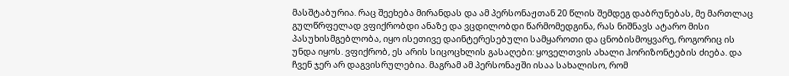მასშტაბურია. რაც შეეხება მირანდას და ამ პერსონაჟთან 20 წლის შემდეგ დაბრუნებას, მე მართლაც გულწრფელად ვფიქრობდი ანაზე და ვცდილობდი წარმომედგინა, რას ნიშნავს ატარო მისი პასუხისმგებლობა, იყო ისეთივე დაინტერესებული სამყაროთი და ცნობისმოყვარე, როგორიც ის უნდა იყოს. ვფიქრობ, ეს არის სიცოცხლის გასაღები: ყოველთვის ახალი ჰორიზონტების ძიება. და ჩვენ ჯერ არ დაგვისრულებია. მაგრამ ამ პერსონაჟში ისაა სახალისო, რომ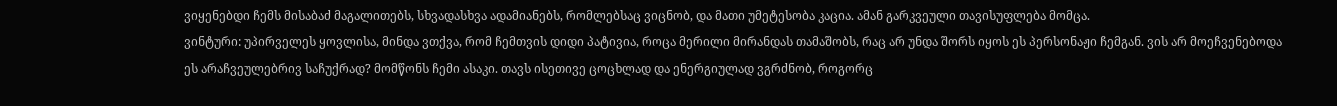ვიყენებდი ჩემს მისაბაძ მაგალითებს, სხვადასხვა ადამიანებს, რომლებსაც ვიცნობ, და მათი უმეტესობა კაცია. ამან გარკვეული თავისუფლება მომცა.
ვინტური: უპირველეს ყოვლისა, მინდა ვთქვა, რომ ჩემთვის დიდი პატივია, როცა მერილი მირანდას თამაშობს, რაც არ უნდა შორს იყოს ეს პერსონაჟი ჩემგან. ვის არ მოეჩვენებოდა ეს არაჩვეულებრივ საჩუქრად? მომწონს ჩემი ასაკი. თავს ისეთივე ცოცხლად და ენერგიულად ვგრძნობ, როგორც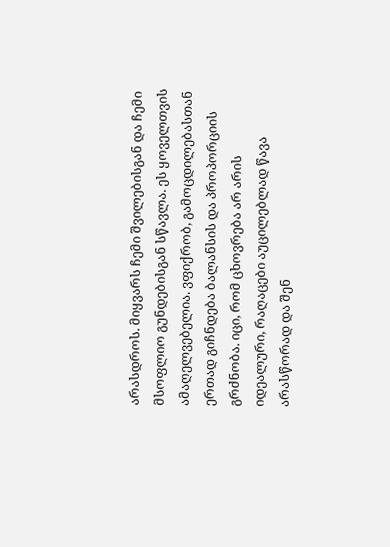არასდროს. მიყვარს ჩემი შვილებისგან და ჩემი მსოფლიო გუნდებისგან სწავლა. ეს ყოველთვის ამაღელვებელია. ვფიქრობ, გამოცდილებასთან ერთად გიჩნდება ბალანსის და პროპორციის გრძნობა. იცი, რომ ცხოვრება არ არის იდეალური, რაღაცები აუცილებლად წავა არასწორად და შენ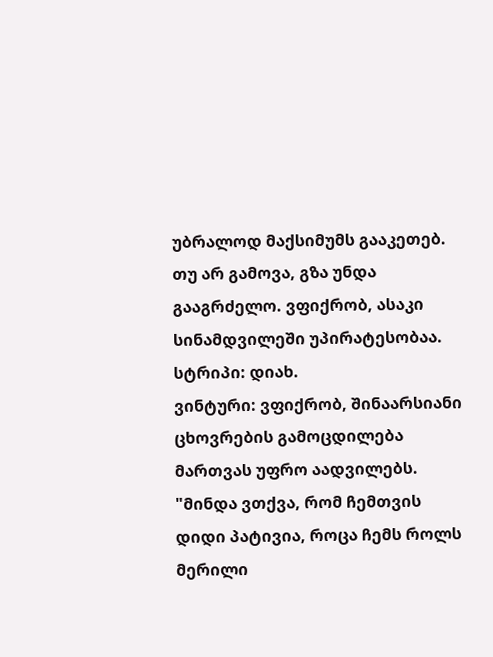უბრალოდ მაქსიმუმს გააკეთებ. თუ არ გამოვა, გზა უნდა გააგრძელო. ვფიქრობ, ასაკი სინამდვილეში უპირატესობაა.
სტრიპი: დიახ.
ვინტური: ვფიქრობ, შინაარსიანი ცხოვრების გამოცდილება მართვას უფრო აადვილებს.
"მინდა ვთქვა, რომ ჩემთვის დიდი პატივია, როცა ჩემს როლს მერილი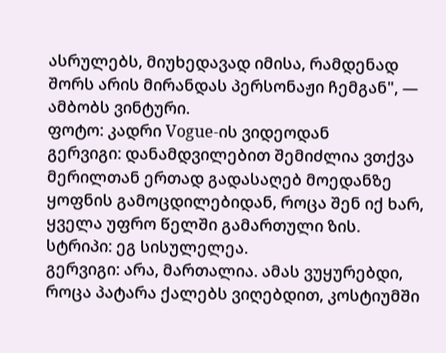ასრულებს, მიუხედავად იმისა, რამდენად შორს არის მირანდას პერსონაჟი ჩემგან", — ამბობს ვინტური.
ფოტო: კადრი Vogue-ის ვიდეოდან
გერვიგი: დანამდვილებით შემიძლია ვთქვა მერილთან ერთად გადასაღებ მოედანზე ყოფნის გამოცდილებიდან, როცა შენ იქ ხარ, ყველა უფრო წელში გამართული ზის.
სტრიპი: ეგ სისულელეა.
გერვიგი: არა, მართალია. ამას ვუყურებდი, როცა პატარა ქალებს ვიღებდით, კოსტიუმში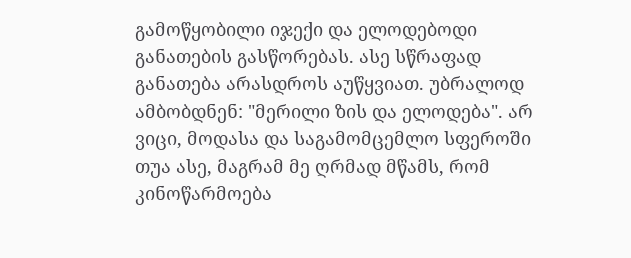გამოწყობილი იჯექი და ელოდებოდი განათების გასწორებას. ასე სწრაფად განათება არასდროს აუწყვიათ. უბრალოდ ამბობდნენ: "მერილი ზის და ელოდება". არ ვიცი, მოდასა და საგამომცემლო სფეროში თუა ასე, მაგრამ მე ღრმად მწამს, რომ კინოწარმოება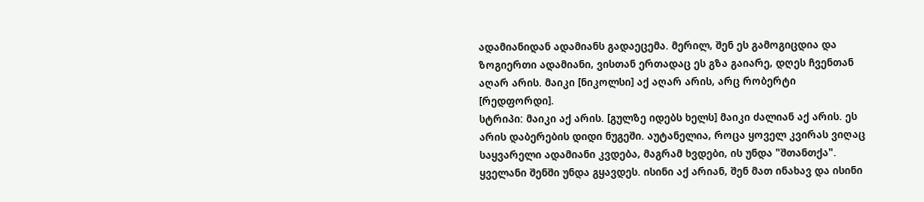ადამიანიდან ადამიანს გადაეცემა. მერილ, შენ ეს გამოგიცდია და ზოგიერთი ადამიანი, ვისთან ერთადაც ეს გზა გაიარე, დღეს ჩვენთან აღარ არის. მაიკი [ნიკოლსი] აქ აღარ არის, არც რობერტი [რედფორდი].
სტრიპი: მაიკი აქ არის. [გულზე იდებს ხელს] მაიკი ძალიან აქ არის. ეს არის დაბერების დიდი ნუგეში. აუტანელია, როცა ყოველ კვირას ვიღაც საყვარელი ადამიანი კვდება, მაგრამ ხვდები, ის უნდა "შთანთქა". ყველანი შენში უნდა გყავდეს. ისინი აქ არიან, შენ მათ ინახავ და ისინი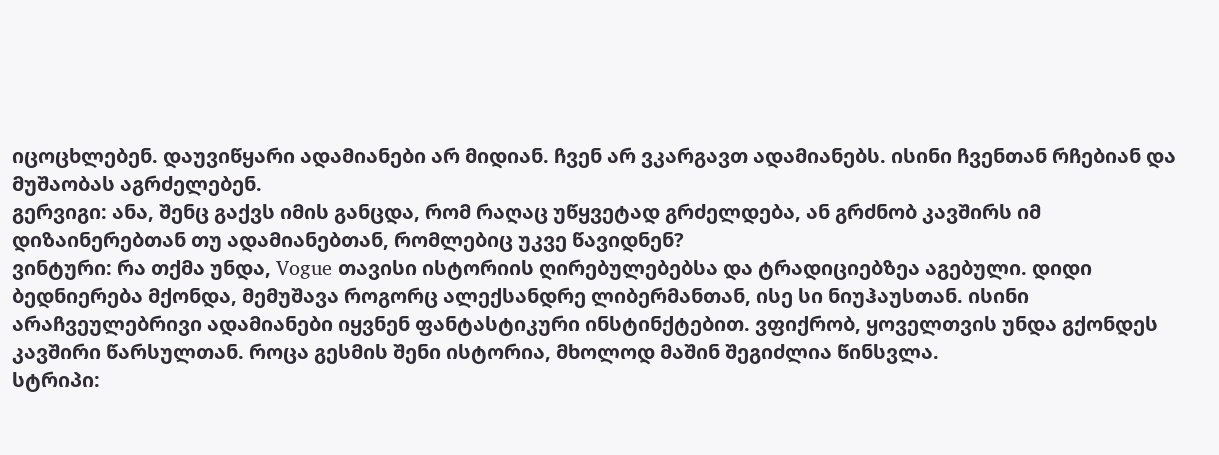იცოცხლებენ. დაუვიწყარი ადამიანები არ მიდიან. ჩვენ არ ვკარგავთ ადამიანებს. ისინი ჩვენთან რჩებიან და მუშაობას აგრძელებენ.
გერვიგი: ანა, შენც გაქვს იმის განცდა, რომ რაღაც უწყვეტად გრძელდება, ან გრძნობ კავშირს იმ დიზაინერებთან თუ ადამიანებთან, რომლებიც უკვე წავიდნენ?
ვინტური: რა თქმა უნდა, Vogue თავისი ისტორიის ღირებულებებსა და ტრადიციებზეა აგებული. დიდი ბედნიერება მქონდა, მემუშავა როგორც ალექსანდრე ლიბერმანთან, ისე სი ნიუჰაუსთან. ისინი არაჩვეულებრივი ადამიანები იყვნენ ფანტასტიკური ინსტინქტებით. ვფიქრობ, ყოველთვის უნდა გქონდეს კავშირი წარსულთან. როცა გესმის შენი ისტორია, მხოლოდ მაშინ შეგიძლია წინსვლა.
სტრიპი: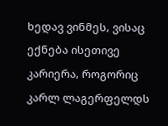ხედავ ვინმეს, ვისაც ექნება ისეთივე კარიერა, როგორიც კარლ ლაგერფელდს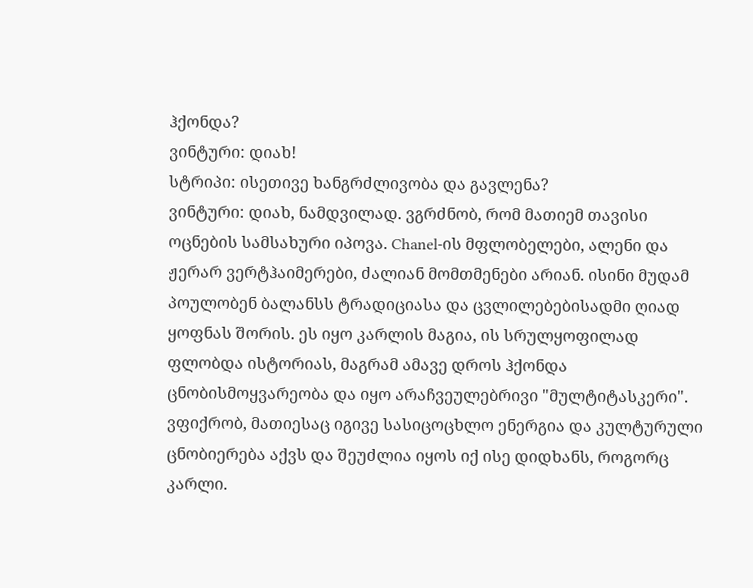ჰქონდა?
ვინტური: დიახ!
სტრიპი: ისეთივე ხანგრძლივობა და გავლენა?
ვინტური: დიახ, ნამდვილად. ვგრძნობ, რომ მათიემ თავისი ოცნების სამსახური იპოვა. Chanel-ის მფლობელები, ალენი და ჟერარ ვერტჰაიმერები, ძალიან მომთმენები არიან. ისინი მუდამ პოულობენ ბალანსს ტრადიციასა და ცვლილებებისადმი ღიად ყოფნას შორის. ეს იყო კარლის მაგია, ის სრულყოფილად ფლობდა ისტორიას, მაგრამ ამავე დროს ჰქონდა ცნობისმოყვარეობა და იყო არაჩვეულებრივი "მულტიტასკერი". ვფიქრობ, მათიესაც იგივე სასიცოცხლო ენერგია და კულტურული ცნობიერება აქვს და შეუძლია იყოს იქ ისე დიდხანს, როგორც კარლი.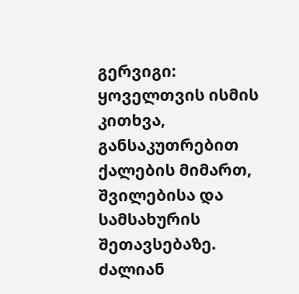გერვიგი: ყოველთვის ისმის კითხვა, განსაკუთრებით ქალების მიმართ, შვილებისა და სამსახურის შეთავსებაზე. ძალიან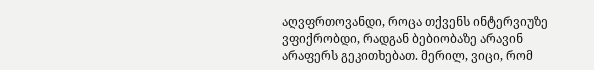აღვფრთოვანდი, როცა თქვენს ინტერვიუზე ვფიქრობდი, რადგან ბებიობაზე არავინ არაფერს გეკითხებათ. მერილ, ვიცი, რომ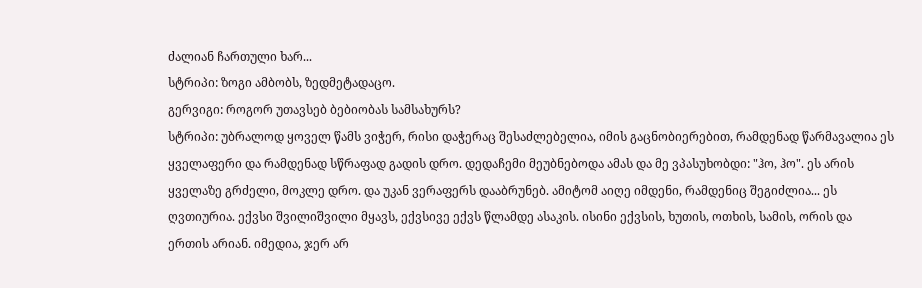ძალიან ჩართული ხარ...
სტრიპი: ზოგი ამბობს, ზედმეტადაცო.
გერვიგი: როგორ უთავსებ ბებიობას სამსახურს?
სტრიპი: უბრალოდ ყოველ წამს ვიჭერ, რისი დაჭერაც შესაძლებელია, იმის გაცნობიერებით, რამდენად წარმავალია ეს ყველაფერი და რამდენად სწრაფად გადის დრო. დედაჩემი მეუბნებოდა ამას და მე ვპასუხობდი: "ჰო, ჰო". ეს არის ყველაზე გრძელი, მოკლე დრო. და უკან ვერაფერს დააბრუნებ. ამიტომ აიღე იმდენი, რამდენიც შეგიძლია... ეს ღვთიურია. ექვსი შვილიშვილი მყავს, ექვსივე ექვს წლამდე ასაკის. ისინი ექვსის, ხუთის, ოთხის, სამის, ორის და ერთის არიან. იმედია, ჯერ არ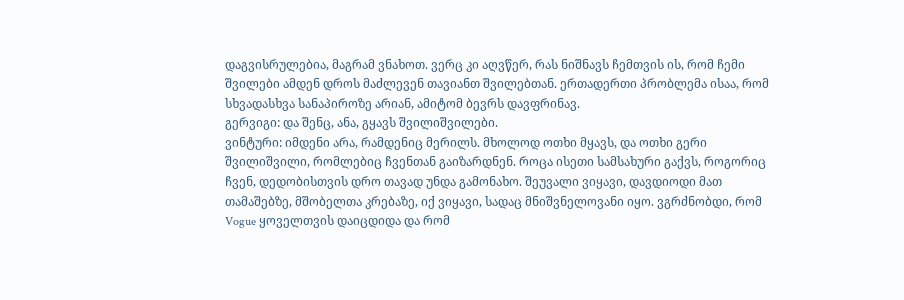დაგვისრულებია, მაგრამ ვნახოთ. ვერც კი აღვწერ, რას ნიშნავს ჩემთვის ის, რომ ჩემი შვილები ამდენ დროს მაძლევენ თავიანთ შვილებთან. ერთადერთი პრობლემა ისაა, რომ სხვადასხვა სანაპიროზე არიან, ამიტომ ბევრს დავფრინავ.
გერვიგი: და შენც, ანა, გყავს შვილიშვილები.
ვინტური: იმდენი არა, რამდენიც მერილს. მხოლოდ ოთხი მყავს, და ოთხი გერი შვილიშვილი, რომლებიც ჩვენთან გაიზარდნენ. როცა ისეთი სამსახური გაქვს, როგორიც ჩვენ, დედობისთვის დრო თავად უნდა გამონახო. შეუვალი ვიყავი, დავდიოდი მათ თამაშებზე, მშობელთა კრებაზე, იქ ვიყავი, სადაც მნიშვნელოვანი იყო. ვგრძნობდი, რომ Vogue ყოველთვის დაიცდიდა და რომ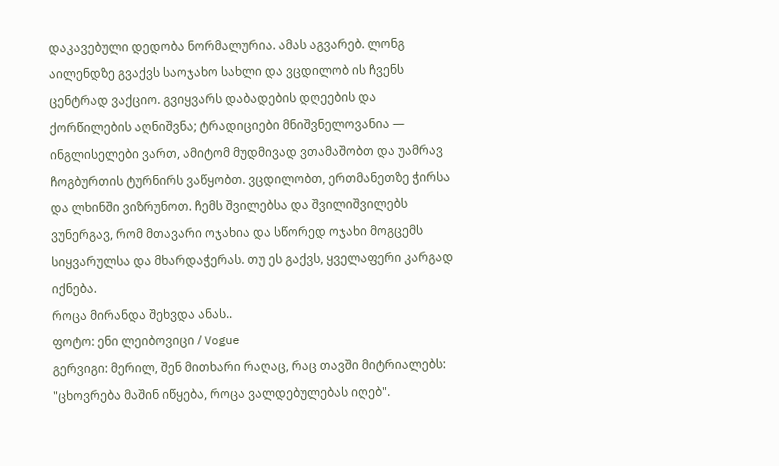დაკავებული დედობა ნორმალურია. ამას აგვარებ. ლონგ აილენდზე გვაქვს საოჯახო სახლი და ვცდილობ ის ჩვენს ცენტრად ვაქციო. გვიყვარს დაბადების დღეების და ქორწილების აღნიშვნა; ტრადიციები მნიშვნელოვანია — ინგლისელები ვართ, ამიტომ მუდმივად ვთამაშობთ და უამრავ ჩოგბურთის ტურნირს ვაწყობთ. ვცდილობთ, ერთმანეთზე ჭირსა და ლხინში ვიზრუნოთ. ჩემს შვილებსა და შვილიშვილებს ვუნერგავ, რომ მთავარი ოჯახია და სწორედ ოჯახი მოგცემს სიყვარულსა და მხარდაჭერას. თუ ეს გაქვს, ყველაფერი კარგად იქნება.
როცა მირანდა შეხვდა ანას..
ფოტო: ენი ლეიბოვიცი / Vogue
გერვიგი: მერილ, შენ მითხარი რაღაც, რაც თავში მიტრიალებს: "ცხოვრება მაშინ იწყება, როცა ვალდებულებას იღებ".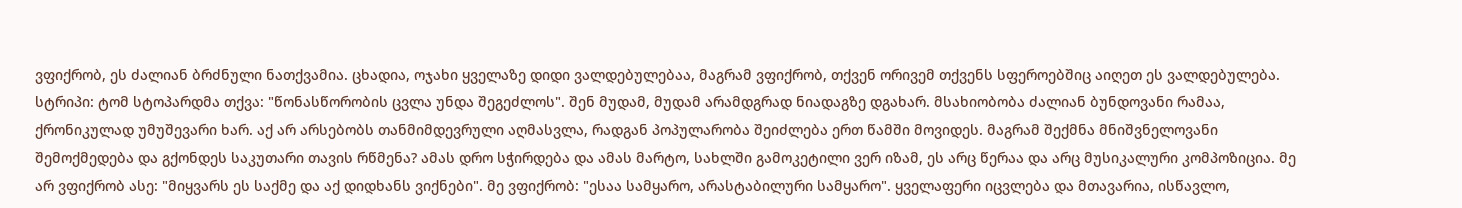ვფიქრობ, ეს ძალიან ბრძნული ნათქვამია. ცხადია, ოჯახი ყველაზე დიდი ვალდებულებაა, მაგრამ ვფიქრობ, თქვენ ორივემ თქვენს სფეროებშიც აიღეთ ეს ვალდებულება.
სტრიპი: ტომ სტოპარდმა თქვა: "წონასწორობის ცვლა უნდა შეგეძლოს". შენ მუდამ, მუდამ არამდგრად ნიადაგზე დგახარ. მსახიობობა ძალიან ბუნდოვანი რამაა, ქრონიკულად უმუშევარი ხარ. აქ არ არსებობს თანმიმდევრული აღმასვლა, რადგან პოპულარობა შეიძლება ერთ წამში მოვიდეს. მაგრამ შექმნა მნიშვნელოვანი შემოქმედება და გქონდეს საკუთარი თავის რწმენა? ამას დრო სჭირდება და ამას მარტო, სახლში გამოკეტილი ვერ იზამ, ეს არც წერაა და არც მუსიკალური კომპოზიცია. მე არ ვფიქრობ ასე: "მიყვარს ეს საქმე და აქ დიდხანს ვიქნები". მე ვფიქრობ: "ესაა სამყარო, არასტაბილური სამყარო". ყველაფერი იცვლება და მთავარია, ისწავლო,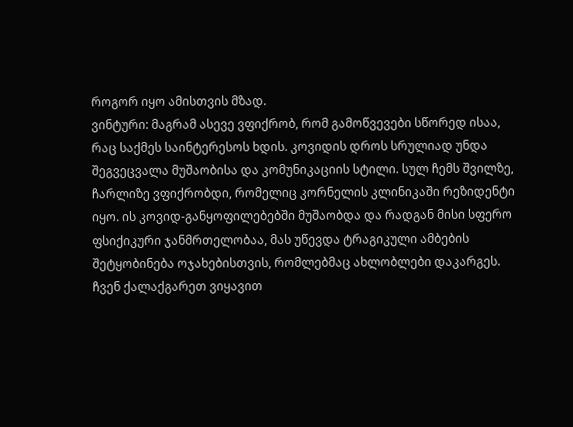როგორ იყო ამისთვის მზად.
ვინტური: მაგრამ ასევე ვფიქრობ, რომ გამოწვევები სწორედ ისაა, რაც საქმეს საინტერესოს ხდის. კოვიდის დროს სრულიად უნდა შეგვეცვალა მუშაობისა და კომუნიკაციის სტილი. სულ ჩემს შვილზე, ჩარლიზე ვფიქრობდი, რომელიც კორნელის კლინიკაში რეზიდენტი იყო. ის კოვიდ-განყოფილებებში მუშაობდა და რადგან მისი სფერო ფსიქიკური ჯანმრთელობაა, მას უწევდა ტრაგიკული ამბების შეტყობინება ოჯახებისთვის, რომლებმაც ახლობლები დაკარგეს. ჩვენ ქალაქგარეთ ვიყავით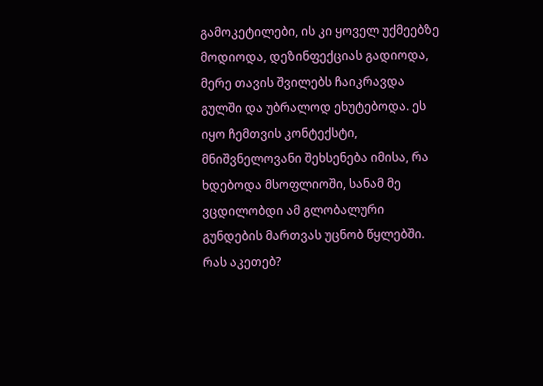გამოკეტილები, ის კი ყოველ უქმეებზე მოდიოდა, დეზინფექციას გადიოდა, მერე თავის შვილებს ჩაიკრავდა გულში და უბრალოდ ეხუტებოდა. ეს იყო ჩემთვის კონტექსტი, მნიშვნელოვანი შეხსენება იმისა, რა ხდებოდა მსოფლიოში, სანამ მე ვცდილობდი ამ გლობალური გუნდების მართვას უცნობ წყლებში. რას აკეთებ?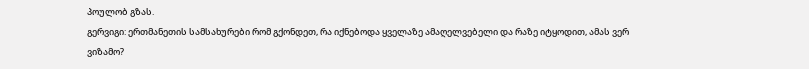პოულობ გზას.
გერვიგი: ერთმანეთის სამსახურები რომ გქონდეთ, რა იქნებოდა ყველაზე ამაღელვებელი და რაზე იტყოდით, ამას ვერ ვიზამო?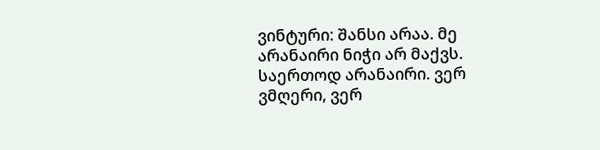ვინტური: შანსი არაა. მე არანაირი ნიჭი არ მაქვს. საერთოდ არანაირი. ვერ ვმღერი, ვერ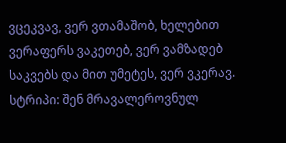ვცეკვავ, ვერ ვთამაშობ, ხელებით ვერაფერს ვაკეთებ, ვერ ვამზადებ საკვებს და მით უმეტეს, ვერ ვკერავ.
სტრიპი: შენ მრავალეროვნულ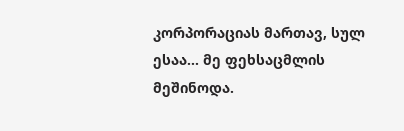კორპორაციას მართავ, სულ ესაა... მე ფეხსაცმლის მეშინოდა.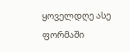ყოველდღე ასე ფორმაში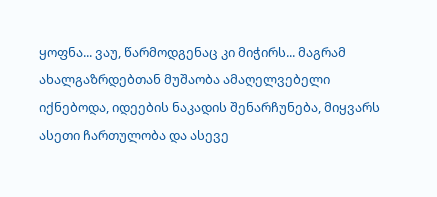ყოფნა... ვაუ, წარმოდგენაც კი მიჭირს... მაგრამ ახალგაზრდებთან მუშაობა ამაღელვებელი იქნებოდა, იდეების ნაკადის შენარჩუნება, მიყვარს ასეთი ჩართულობა და ასევე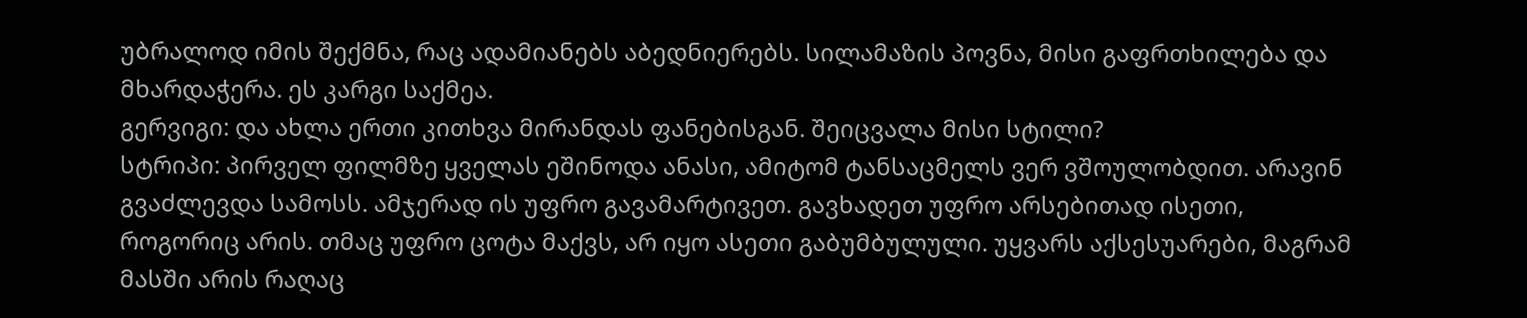უბრალოდ იმის შექმნა, რაც ადამიანებს აბედნიერებს. სილამაზის პოვნა, მისი გაფრთხილება და მხარდაჭერა. ეს კარგი საქმეა.
გერვიგი: და ახლა ერთი კითხვა მირანდას ფანებისგან. შეიცვალა მისი სტილი?
სტრიპი: პირველ ფილმზე ყველას ეშინოდა ანასი, ამიტომ ტანსაცმელს ვერ ვშოულობდით. არავინ გვაძლევდა სამოსს. ამჯერად ის უფრო გავამარტივეთ. გავხადეთ უფრო არსებითად ისეთი, როგორიც არის. თმაც უფრო ცოტა მაქვს, არ იყო ასეთი გაბუმბულული. უყვარს აქსესუარები, მაგრამ მასში არის რაღაც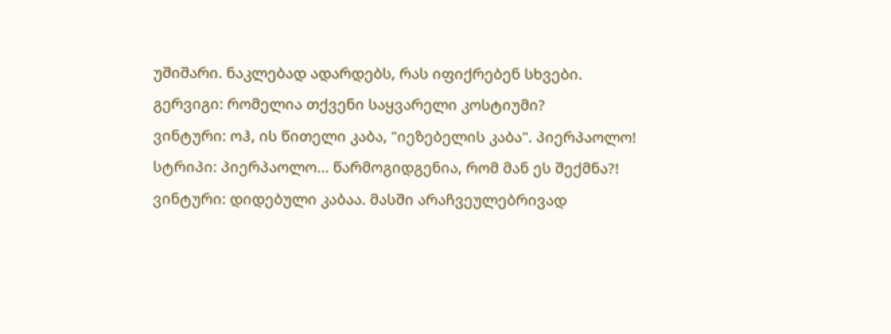უშიშარი. ნაკლებად ადარდებს, რას იფიქრებენ სხვები.
გერვიგი: რომელია თქვენი საყვარელი კოსტიუმი?
ვინტური: ოჰ, ის წითელი კაბა, "იეზებელის კაბა". პიერპაოლო!
სტრიპი: პიერპაოლო... წარმოგიდგენია, რომ მან ეს შექმნა?!
ვინტური: დიდებული კაბაა. მასში არაჩვეულებრივად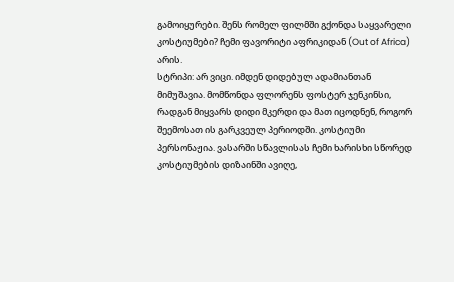გამოიყურები. შენს რომელ ფილმში გქონდა საყვარელი კოსტიუმები? ჩემი ფავორიტი აფრიკიდან (Out of Africa) არის.
სტრიპი: არ ვიცი. იმდენ დიდებულ ადამიანთან მიმუშავია. მომწონდა ფლორენს ფოსტერ ჯენკინსი, რადგან მიყვარს დიდი მკერდი და მათ იცოდნენ, როგორ შეემოსათ ის გარკვეულ პერიოდში. კოსტიუმი პერსონაჟია. ვასარში სწავლისას ჩემი ხარისხი სწორედ კოსტიუმების დიზაინში ავიღე,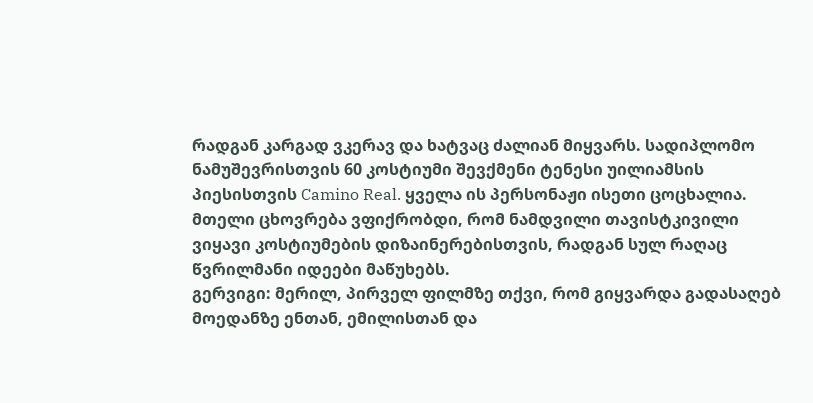რადგან კარგად ვკერავ და ხატვაც ძალიან მიყვარს. სადიპლომო ნამუშევრისთვის 60 კოსტიუმი შევქმენი ტენესი უილიამსის პიესისთვის Camino Real. ყველა ის პერსონაჟი ისეთი ცოცხალია. მთელი ცხოვრება ვფიქრობდი, რომ ნამდვილი თავისტკივილი ვიყავი კოსტიუმების დიზაინერებისთვის, რადგან სულ რაღაც წვრილმანი იდეები მაწუხებს.
გერვიგი: მერილ, პირველ ფილმზე თქვი, რომ გიყვარდა გადასაღებ მოედანზე ენთან, ემილისთან და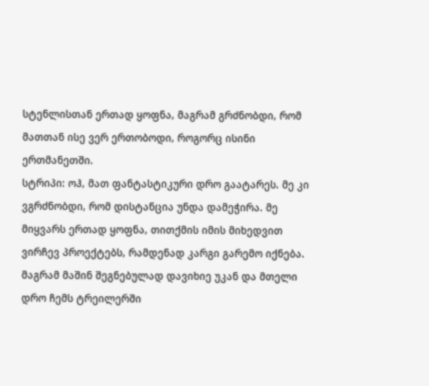სტენლისთან ერთად ყოფნა, მაგრამ გრძნობდი, რომ მათთან ისე ვერ ერთობოდი, როგორც ისინი ერთმანეთში.
სტრიპი: ოჰ, მათ ფანტასტიკური დრო გაატარეს. მე კი ვგრძნობდი, რომ დისტანცია უნდა დამეჭირა. მე მიყვარს ერთად ყოფნა, თითქმის იმის მიხედვით ვირჩევ პროექტებს, რამდენად კარგი გარემო იქნება. მაგრამ მაშინ შეგნებულად დავიხიე უკან და მთელი დრო ჩემს ტრეილერში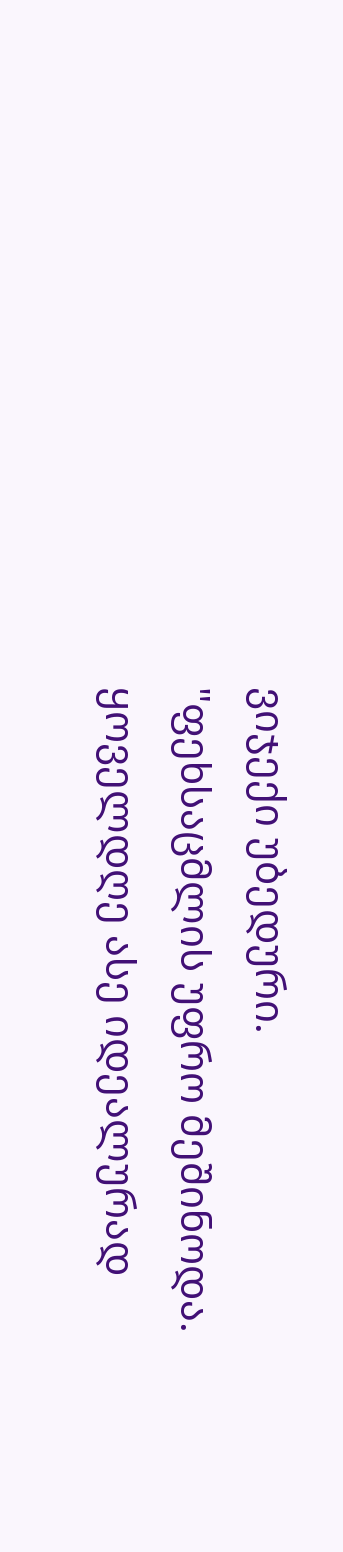ვიჯექი უბედური.
"ფეხსაცმლის უფრო მეშინოდა. ყოველდღე ასე იდეალურად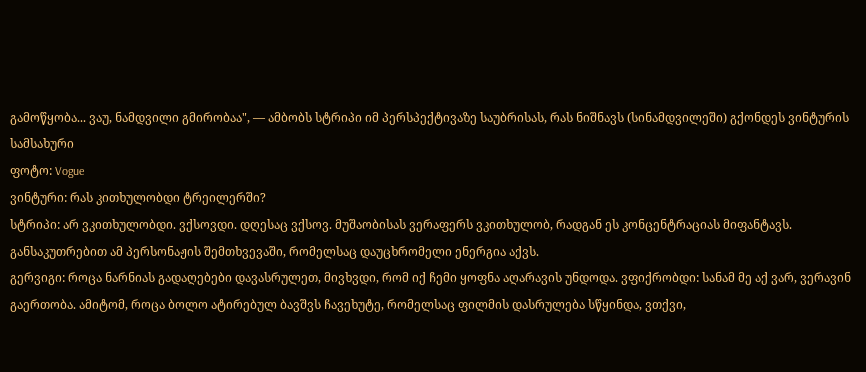გამოწყობა... ვაუ, ნამდვილი გმირობაა", — ამბობს სტრიპი იმ პერსპექტივაზე საუბრისას, რას ნიშნავს (სინამდვილეში) გქონდეს ვინტურის სამსახური
ფოტო: Vogue
ვინტური: რას კითხულობდი ტრეილერში?
სტრიპი: არ ვკითხულობდი. ვქსოვდი. დღესაც ვქსოვ. მუშაობისას ვერაფერს ვკითხულობ, რადგან ეს კონცენტრაციას მიფანტავს. განსაკუთრებით ამ პერსონაჟის შემთხვევაში, რომელსაც დაუცხრომელი ენერგია აქვს.
გერვიგი: როცა ნარნიას გადაღებები დავასრულეთ, მივხვდი, რომ იქ ჩემი ყოფნა აღარავის უნდოდა. ვფიქრობდი: სანამ მე აქ ვარ, ვერავინ გაერთობა. ამიტომ, როცა ბოლო ატირებულ ბავშვს ჩავეხუტე, რომელსაც ფილმის დასრულება სწყინდა, ვთქვი,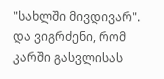"სახლში მივდივარ". და ვიგრძენი, რომ კარში გასვლისას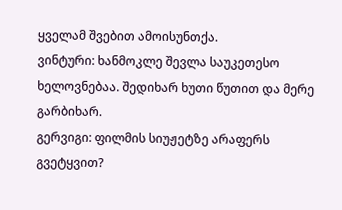ყველამ შვებით ამოისუნთქა.
ვინტური: ხანმოკლე შევლა საუკეთესო ხელოვნებაა. შედიხარ ხუთი წუთით და მერე გარბიხარ.
გერვიგი: ფილმის სიუჟეტზე არაფერს გვეტყვით?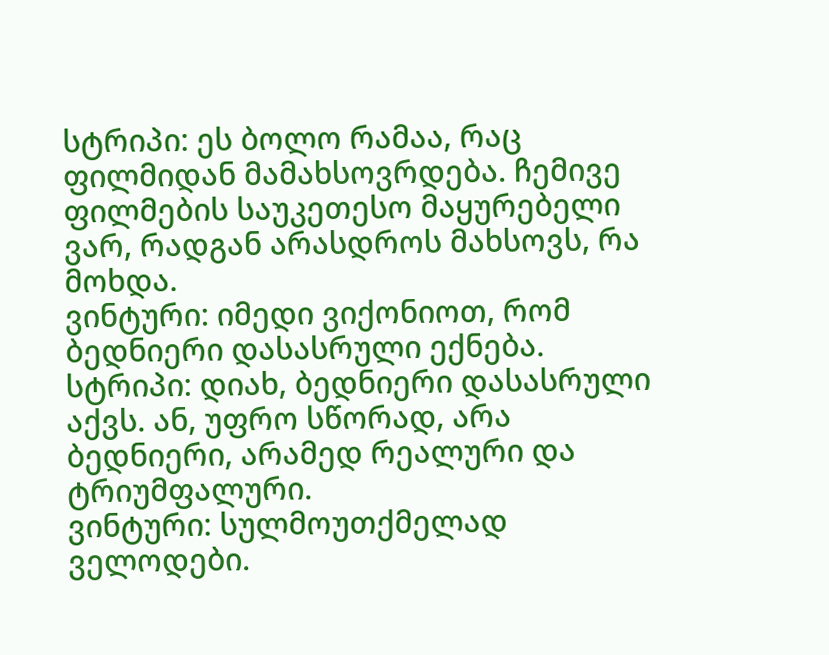სტრიპი: ეს ბოლო რამაა, რაც ფილმიდან მამახსოვრდება. ჩემივე ფილმების საუკეთესო მაყურებელი ვარ, რადგან არასდროს მახსოვს, რა მოხდა.
ვინტური: იმედი ვიქონიოთ, რომ ბედნიერი დასასრული ექნება.
სტრიპი: დიახ, ბედნიერი დასასრული აქვს. ან, უფრო სწორად, არა ბედნიერი, არამედ რეალური და ტრიუმფალური.
ვინტური: სულმოუთქმელად ველოდები.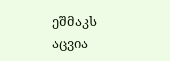ეშმაკს აცვია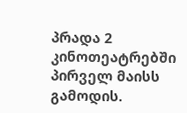პრადა 2 კინოთეატრებში პირველ მაისს გამოდის.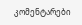კომენტარები